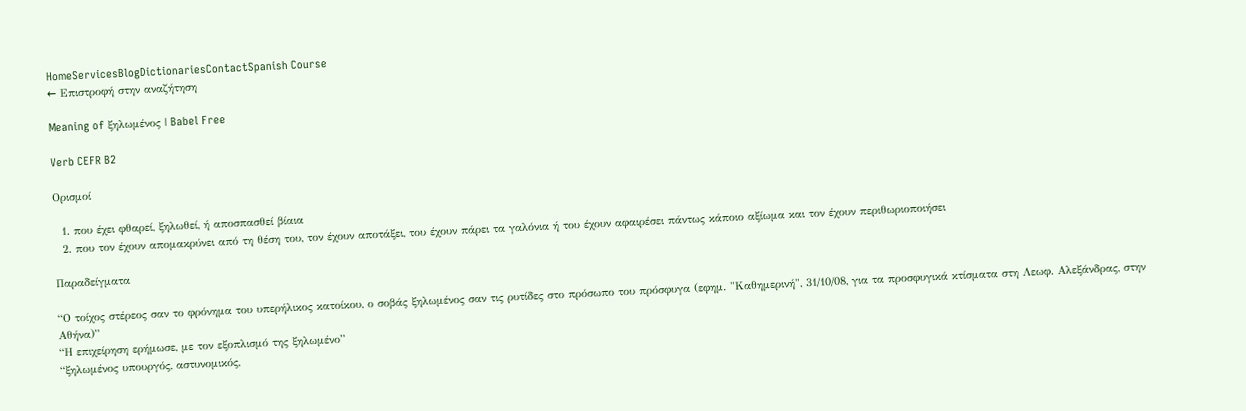HomeServicesBlogDictionariesContactSpanish Course
← Επιστροφή στην αναζήτηση

Meaning of ξηλωμένος | Babel Free

Verb CEFR B2

Ορισμοί

  1. που έχει φθαρεί, ξηλωθεί, ή αποσπασθεί βίαια
  2. που τον έχουν απομακρύνει από τη θέση του, τον έχουν αποτάξει, του έχουν πάρει τα γαλόνια ή του έχουν αφαιρέσει πάντως κάποιο αξίωμα και τον έχουν περιθωριοποιήσει

Παραδείγματα

“Ο τοίχος στέρεος σαν το φρόνημα του υπερήλικος κατοίκου, ο σοβάς ξηλωμένος σαν τις ρυτίδες στο πρόσωπο του πρόσφυγα (εφημ. "Καθημερινή", 31/10/08, για τα προσφυγικά κτίσματα στη Λεωφ. Αλεξάνδρας, στην Αθήνα)”
“Η επιχείρηση ερήμωσε, με τον εξοπλισμό της ξηλωμένο”
“ξηλωμένος υπουργός, αστυνομικός,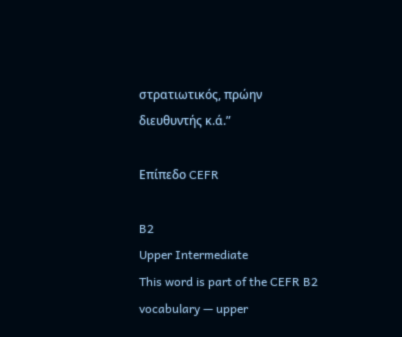στρατιωτικός, πρώην διευθυντής κ.ά.”

Επίπεδο CEFR

B2
Upper Intermediate
This word is part of the CEFR B2 vocabulary — upper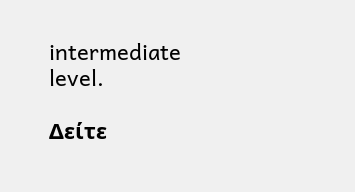intermediate level.

Δείτε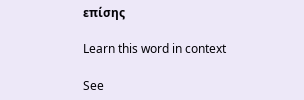επίσης

Learn this word in context

See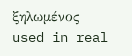ξηλωμένος used in real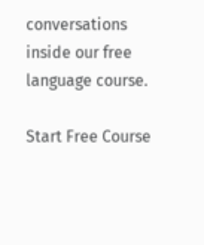conversations inside our free language course.

Start Free Course